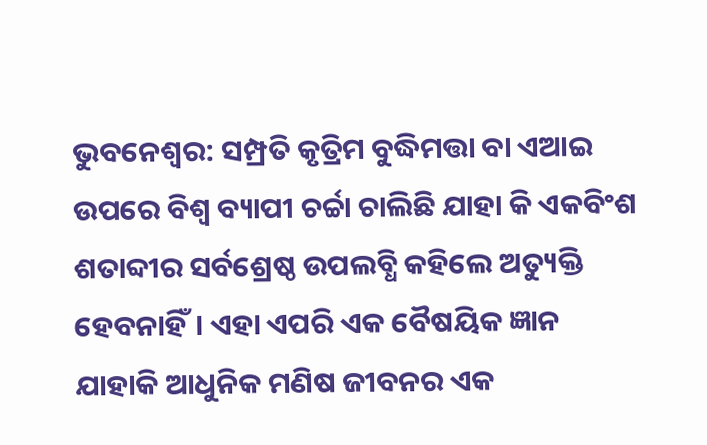ଭୁବନେଶ୍ଵର: ସମ୍ପ୍ରତି କୃତ୍ରିମ ବୁଦ୍ଧିମତ୍ତା ବା ଏଆଇ ଉପରେ ବିଶ୍ବ ବ୍ୟାପୀ ଚର୍ଚ୍ଚା ଚାଲିଛି ଯାହା କି ଏକବିଂଶ ଶତାବ୍ଦୀର ସର୍ବଶ୍ରେଷ୍ଠ ଉପଲବ୍ଧି କହିଲେ ଅତ୍ୟୁକ୍ତି ହେବନାହିଁ। ଏହା ଏପରି ଏକ ବୈଷୟିକ ଜ୍ଞାନ ଯାହାକି ଆଧୁନିକ ମଣିଷ ଜୀବନର ଏକ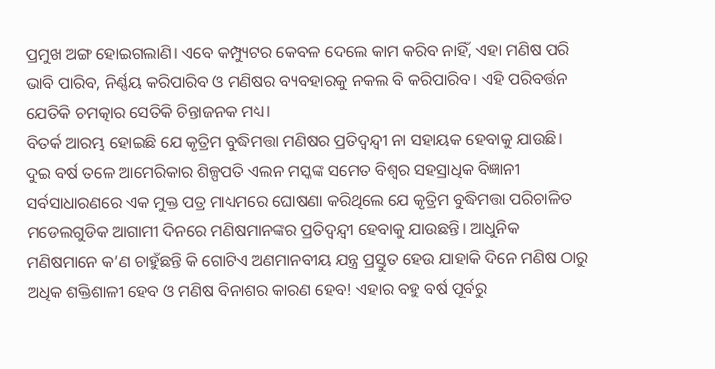ପ୍ରମୁଖ ଅଙ୍ଗ ହୋଇଗଲାଣି। ଏବେ କମ୍ପ୍ୟୁଟର କେବଳ ଦେଲେ କାମ କରିବ ନାହିଁ, ଏହା ମଣିଷ ପରି ଭାବି ପାରିବ, ନିର୍ଣ୍ଣୟ କରିପାରିବ ଓ ମଣିଷର ବ୍ୟବହାରକୁ ନକଲ ବି କରିପାରିବ। ଏହି ପରିବର୍ତ୍ତନ ଯେତିକି ଚମତ୍କାର ସେତିକି ଚିନ୍ତାଜନକ ମଧ୍ୟ।
ବିତର୍କ ଆରମ୍ଭ ହୋଇଛି ଯେ କୃତ୍ରିମ ବୁଦ୍ଧିମତ୍ତା ମଣିଷର ପ୍ରତିଦ୍ବନ୍ଦ୍ବୀ ନା ସହାୟକ ହେବାକୁ ଯାଉଛି। ଦୁଇ ବର୍ଷ ତଳେ ଆମେରିକାର ଶିଳ୍ପପତି ଏଲନ ମସ୍କଙ୍କ ସମେତ ବିଶ୍ବର ସହସ୍ରାଧିକ ବିଜ୍ଞାନୀ ସର୍ବସାଧାରଣରେ ଏକ ମୁକ୍ତ ପତ୍ର ମାଧ୍ୟମରେ ଘୋଷଣା କରିଥିଲେ ଯେ କୃତ୍ରିମ ବୁଦ୍ଧିମତ୍ତା ପରିଚାଳିତ ମଡେଲଗୁଡିକ ଆଗାମୀ ଦିନରେ ମଣିଷମାନଙ୍କର ପ୍ରତିଦ୍ବନ୍ଦ୍ବୀ ହେବାକୁ ଯାଉଛନ୍ତି। ଆଧୁନିକ ମଣିଷମାନେ କ’ଣ ଚାହୁଁଛନ୍ତି କି ଗୋଟିଏ ଅଣମାନବୀୟ ଯନ୍ତ୍ର ପ୍ରସ୍ତୁତ ହେଉ ଯାହାକି ଦିନେ ମଣିଷ ଠାରୁ ଅଧିକ ଶକ୍ତିଶାଳୀ ହେବ ଓ ମଣିଷ ବିନାଶର କାରଣ ହେବ! ଏହାର ବହୁ ବର୍ଷ ପୂର୍ବରୁ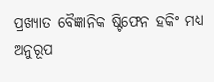ପ୍ରଖ୍ୟାତ ବୈଜ୍ଞାନିକ ଷ୍ଟିଫେନ ହକିଂ ମଧ୍ୟ ଅନୁରୂପ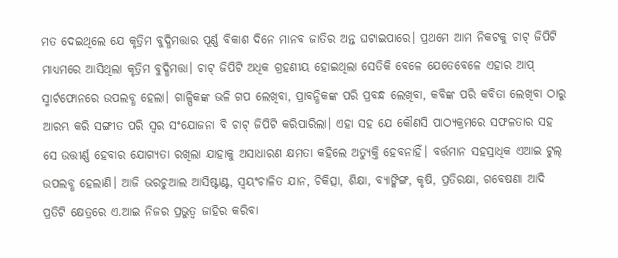ମତ ଦେଇଥିଲେ ଯେ କୃତ୍ରିମ ବୁଦ୍ଧିମତ୍ତାର ପୂର୍ଣ୍ଣ ବିକାଶ ଦିନେ ମାନବ ଜାତିର ଅନ୍ତ ଘଟାଇପାରେ। ପ୍ରଥମେ ଆମ ନିକଟକୁ ଚାଟ୍ ଜିପିଟି ମାଧ୍ୟମରେ ଆସିଥିଲା କୃତ୍ରିମ ବୁଦ୍ଧିମତ୍ତା। ଚାଟ୍ ଜିପିଟି ଅଧିକ ଗ୍ରହଣୀୟ ହୋଇଥିଲା ସେତିକି ବେଳେ ଯେତେବେଳେ ଏହାର ଆପ୍ ସ୍ମାର୍ଟଫୋନରେ ଉପଲବ୍ଧ ହେଲା। ଗାଳ୍ପିକଙ୍କ ଭଳି ଗପ ଲେଖିବା, ପ୍ରାବନ୍ଧିକଙ୍କ ପରି ପ୍ରବନ୍ଧ ଲେଖିବା, କବିଙ୍କ ପରି କବିତା ଲେଖିବା ଠାରୁ ଆରମ୍ଭ କରି ସଙ୍ଗୀତ ପରି ସ୍ବର ସଂଯୋଜନା ବି ଚାଟ୍ ଜିପିଟି କରିପାରିଲା। ଏହା ସହ ଯେ କୌଣସି ପାଠ୍ୟକ୍ରମରେ ସଫଳତାର ସହ ସେ ଉତ୍ତୀର୍ଣ୍ଣ ହେବାର ଯୋଗ୍ୟତା ରଖିଲା ଯାହାକୁ ଅସାଧାରଣ କ୍ଷମତା କହିଲେ ଅତ୍ୟୁକ୍ତି ହେବନାହିଁ। ବର୍ତ୍ତମାନ ସହସ୍ରାଧିକ ଏଆଇ ଟୁଲ୍ ଉପଲବ୍ଧ ହେଲାଣି। ଆଜି ଭରଚୁଆଲ ଆସିଷ୍ଟାଣ୍ଟ, ସ୍ବୟଂଚାଳିତ ଯାନ, ଚିକିତ୍ସା, ଶିକ୍ଷା, ବ୍ୟାଙ୍କିଙ୍ଗ, କୃଷି, ପ୍ରତିରକ୍ଷା, ଗବେଷଣା ଆଦି ପ୍ରତିଟି କ୍ଷେତ୍ରରେ ଏ.ଆଇ ନିଜର ପ୍ରଭୁତ୍ବ ଜାହିର କରିବା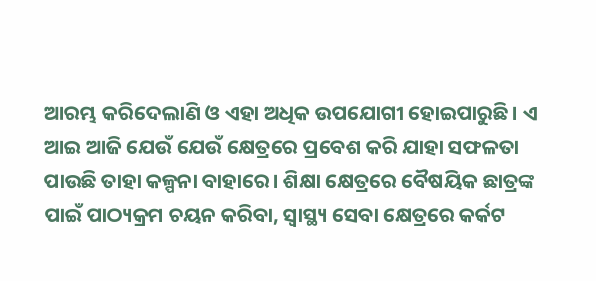ଆରମ୍ଭ କରିଦେଲାଣି ଓ ଏହା ଅଧିକ ଉପଯୋଗୀ ହୋଇପାରୁଛି। ଏ ଆଇ ଆଜି ଯେଉଁ ଯେଉଁ କ୍ଷେତ୍ରରେ ପ୍ରବେଶ କରି ଯାହା ସଫଳତା ପାଉଛି ତାହା କଳ୍ପନା ବାହାରେ। ଶିକ୍ଷା କ୍ଷେତ୍ରରେ ବୈଷୟିକ ଛାତ୍ରଙ୍କ ପାଇଁ ପାଠ୍ୟକ୍ରମ ଚୟନ କରିବା, ସ୍ବାସ୍ଥ୍ୟ ସେବା କ୍ଷେତ୍ରରେ କର୍କଟ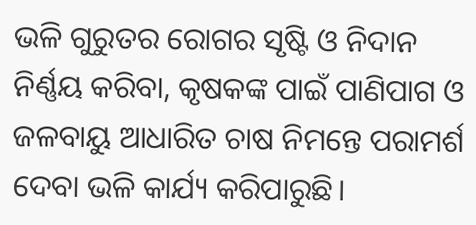ଭଳି ଗୁରୁତର ରୋଗର ସୃଷ୍ଟି ଓ ନିଦାନ ନିର୍ଣ୍ଣୟ କରିବା, କୃଷକଙ୍କ ପାଇଁ ପାଣିପାଗ ଓ ଜଳବାୟୁ ଆଧାରିତ ଚାଷ ନିମନ୍ତେ ପରାମର୍ଶ ଦେବା ଭଳି କାର୍ଯ୍ୟ କରିପାରୁଛି।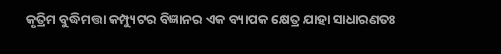କୃତ୍ରିମ ବୁଦ୍ଧିମତ୍ତା କମ୍ପ୍ୟୁଟର ବିଜ୍ଞାନର ଏକ ବ୍ୟାପକ କ୍ଷେତ୍ର ଯାହା ସାଧାରଣତଃ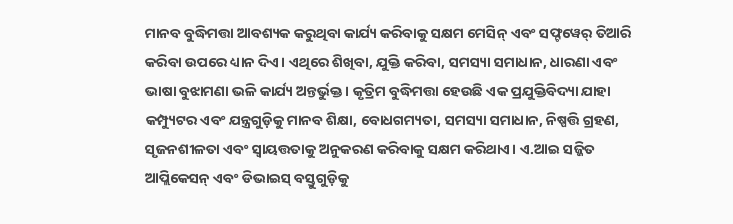ମାନବ ବୁଦ୍ଧିମତ୍ତା ଆବଶ୍ୟକ କରୁଥିବା କାର୍ଯ୍ୟ କରିବାକୁ ସକ୍ଷମ ମେସିନ୍ ଏବଂ ସଫ୍ଟୱେର୍ ତିଆରି କରିବା ଉପରେ ଧ୍ୟାନ ଦିଏ। ଏଥିରେ ଶିଖିବା, ଯୁକ୍ତି କରିବା, ସମସ୍ୟା ସମାଧାନ, ଧାରଣା ଏବଂ ଭାଷା ବୁଝାମଣା ଭଳି କାର୍ଯ୍ୟ ଅନ୍ତର୍ଭୁକ୍ତ। କୃତ୍ରିମ ବୁଦ୍ଧିମତ୍ତା ହେଉଛି ଏକ ପ୍ରଯୁକ୍ତିବିଦ୍ୟା ଯାହା କମ୍ପ୍ୟୁଟର ଏବଂ ଯନ୍ତ୍ରଗୁଡ଼ିକୁ ମାନବ ଶିକ୍ଷା, ବୋଧଗମ୍ୟତା, ସମସ୍ୟା ସମାଧାନ, ନିଷ୍ପତ୍ତି ଗ୍ରହଣ, ସୃଜନଶୀଳତା ଏବଂ ସ୍ୱାୟତ୍ତତାକୁ ଅନୁକରଣ କରିବାକୁ ସକ୍ଷମ କରିଥାଏ। ଏ.ଆଇ ସଜ୍ଜିତ ଆପ୍ଲିକେସନ୍ ଏବଂ ଡିଭାଇସ୍ ବସ୍ତୁଗୁଡ଼ିକୁ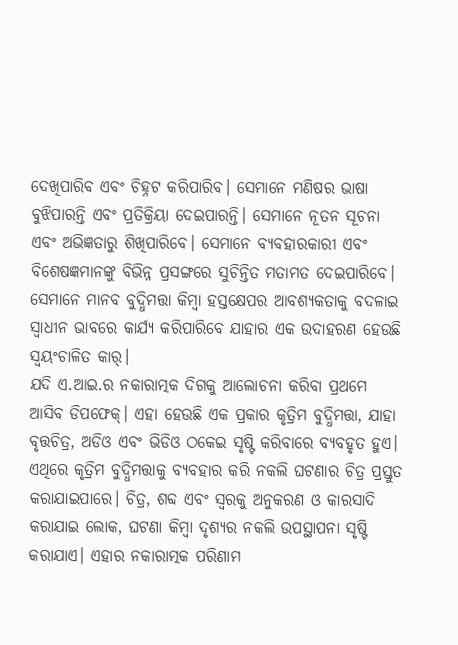ଦେଖିପାରିବ ଏବଂ ଚିହ୍ନଟ କରିପାରିବ। ସେମାନେ ମଣିଷର ଭାଷା ବୁଝିପାରନ୍ତି ଏବଂ ପ୍ରତିକ୍ରିୟା ଦେଇପାରନ୍ତି। ସେମାନେ ନୂତନ ସୂଚନା ଏବଂ ଅଭିଜ୍ଞତାରୁ ଶିଖିପାରିବେ। ସେମାନେ ବ୍ୟବହାରକାରୀ ଏବଂ ବିଶେଷଜ୍ଞମାନଙ୍କୁ ବିଭିନ୍ନ ପ୍ରସଙ୍ଗରେ ସୁଚିନ୍ତିତ ମତାମତ ଦେଇପାରିବେ। ସେମାନେ ମାନବ ବୁଦ୍ଧିମତ୍ତା କିମ୍ବା ହସ୍ତକ୍ଷେପର ଆବଶ୍ୟକତାକୁ ବଦଳାଇ ସ୍ୱାଧୀନ ଭାବରେ କାର୍ଯ୍ୟ କରିପାରିବେ ଯାହାର ଏକ ଉଦାହରଣ ହେଉଛି ସ୍ୱୟଂଚାଳିତ କାର୍।
ଯଦି ଏ.ଆଇ.ର ନକାରାତ୍ମକ ଦିଗକୁ ଆଲୋଚନା କରିବା ପ୍ରଥମେ ଆସିବ ଡିପଫେକ୍। ଏହା ହେଉଛି ଏକ ପ୍ରକାର କୃତ୍ରିମ ବୁଦ୍ଧିମତ୍ତା, ଯାହା ବୃତ୍ତଚିତ୍ର, ଅଡିଓ ଏବଂ ଭିଡିଓ ଠକେଇ ସୃଷ୍ଟି କରିବାରେ ବ୍ୟବହୃତ ହୁଏ। ଏଥିରେ କୃତ୍ରିମ ବୁଦ୍ଧିମତ୍ତାକୁ ବ୍ୟବହାର କରି ନକଲି ଘଟଣାର ଚିତ୍ର ପ୍ରସ୍ତୁତ କରାଯାଇପାରେ। ଚିତ୍ର, ଶବ୍ଦ ଏବଂ ସ୍ୱରକୁ ଅନୁକରଣ ଓ କାରସାଦି କରାଯାଇ ଲୋକ, ଘଟଣା କିମ୍ବା ଦୃଶ୍ୟର ନକଲି ଉପସ୍ଥାପନା ସୃଷ୍ଟି କରାଯାଏ। ଏହାର ନକାରାତ୍ମକ ପରିଣାମ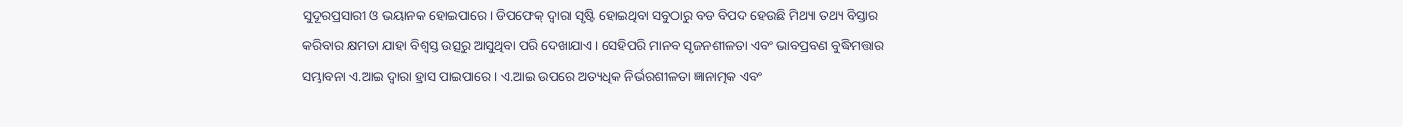ସୁଦୂରପ୍ରସାରୀ ଓ ଭୟାନକ ହୋଇପାରେ। ଡିପଫେକ୍ ଦ୍ୱାରା ସୃଷ୍ଟି ହୋଇଥିବା ସବୁଠାରୁ ବଡ ବିପଦ ହେଉଛି ମିଥ୍ୟା ତଥ୍ୟ ବିସ୍ତାର କରିବାର କ୍ଷମତା ଯାହା ବିଶ୍ୱସ୍ତ ଉତ୍ସରୁ ଆସୁଥିବା ପରି ଦେଖାଯାଏ। ସେହିପରି ମାନବ ସୃଜନଶୀଳତା ଏବଂ ଭାବପ୍ରବଣ ବୁଦ୍ଧିମତ୍ତାର ସମ୍ଭାବନା ଏ.ଆଇ ଦ୍ବାରା ହ୍ରାସ ପାଇପାରେ। ଏ.ଆଇ ଉପରେ ଅତ୍ୟଧିକ ନିର୍ଭରଶୀଳତା ଜ୍ଞାନାତ୍ମକ ଏବଂ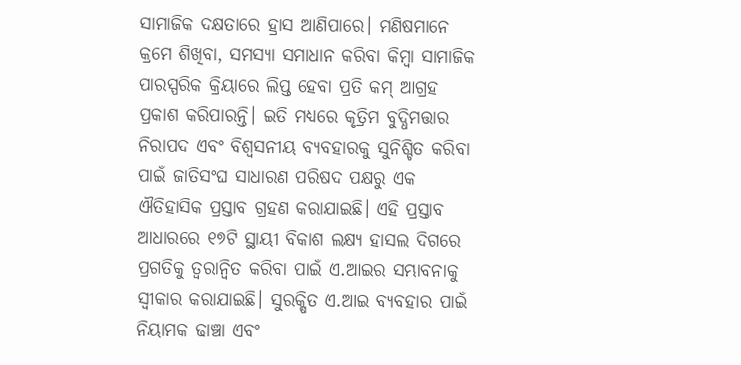ସାମାଜିକ ଦକ୍ଷତାରେ ହ୍ରାସ ଆଣିପାରେ। ମଣିଷମାନେ କ୍ରମେ ଶିଖିବା, ସମସ୍ୟା ସମାଧାନ କରିବା କିମ୍ବା ସାମାଜିକ ପାରସ୍ପରିକ କ୍ରିୟାରେ ଲିପ୍ତ ହେବା ପ୍ରତି କମ୍ ଆଗ୍ରହ ପ୍ରକାଶ କରିପାରନ୍ତି। ଇତି ମଧ୍ୟରେ କୃତ୍ରିମ ବୁଦ୍ଧିମତ୍ତାର ନିରାପଦ ଏବଂ ବିଶ୍ୱସନୀୟ ବ୍ୟବହାରକୁ ସୁନିଶ୍ଚିତ କରିବା ପାଇଁ ଜାତିସଂଘ ସାଧାରଣ ପରିଷଦ ପକ୍ଷରୁ ଏକ ଐତିହାସିକ ପ୍ରସ୍ତାବ ଗ୍ରହଣ କରାଯାଇଛି। ଏହି ପ୍ରସ୍ତାବ ଆଧାରରେ ୧୭ଟି ସ୍ଥାୟୀ ବିକାଶ ଲକ୍ଷ୍ୟ ହାସଲ ଦିଗରେ ପ୍ରଗତିକୁ ତ୍ୱରାନ୍ୱିତ କରିବା ପାଇଁ ଏ.ଆଇର ସମ୍ଭାବନାକୁ ସ୍ୱୀକାର କରାଯାଇଛି। ସୁରକ୍ଷିତ ଏ.ଆଇ ବ୍ୟବହାର ପାଇଁ ନିୟାମକ ଢାଞ୍ଚା ଏବଂ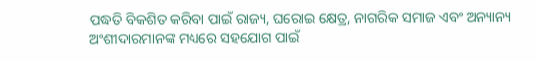ପଦ୍ଧତି ବିକଶିତ କରିବା ପାଇଁ ରାଜ୍ୟ, ଘରୋଇ କ୍ଷେତ୍ର, ନାଗରିକ ସମାଜ ଏବଂ ଅନ୍ୟାନ୍ୟ ଅଂଶୀଦାରମାନଙ୍କ ମଧ୍ୟରେ ସହଯୋଗ ପାଇଁ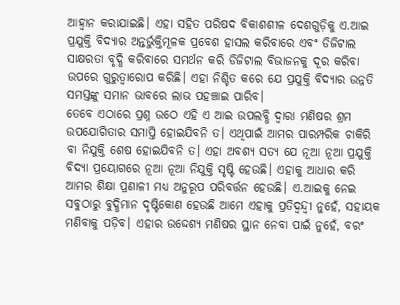ଆହ୍ୱାନ କରାଯାଇଛି। ଏହା ସହିତ ପରିଷଦ ବିକାଶଶୀଳ ଦେଶଗୁଡ଼ିକୁ ଏ.ଆଇ ପ୍ରଯୁକ୍ତି ବିଦ୍ୟାର ଅନ୍ତର୍ଭୁକ୍ତିମୂଳକ ପ୍ରବେଶ ହାସଲ କରିବାରେ ଏବଂ ଡିଜିଟାଲ ସାକ୍ଷରତା ବୃଦ୍ଧି କରିବାରେ ସମର୍ଥନ କରି ଡିଜିଟାଲ ବିଭାଜନକୁ ଦୂର କରିବା ଉପରେ ଗୁରୁତ୍ୱାରୋପ କରିଛି। ଏହା ନିଶ୍ଚିତ କରେ ଯେ ପ୍ରଯୁକ୍ତି ବିଦ୍ୟାର ଉନ୍ନତି ସମସ୍ତଙ୍କୁ ସମାନ ଭାବରେ ଲାଭ ପହଞ୍ଚାଇ ପାରିବ।
ତେବେ ଏଠାରେ ପ୍ରଶ୍ନ ଉଠେ ଏହି ଏ ଆଇ ଉପଲବ୍ଧି ଦ୍ବାରା ମଣିଷର ଶ୍ରମ ଉପଯୋଗିତାର ସମାପ୍ତି ହୋଇଯିବନି ତ। ଏଥିପାଇଁ ଆମର ପାରମ୍ପରିକ ଚାକିରି ବା ନିଯୁକ୍ତି ଶେଷ ହୋଇଯିବନି ତ। ଏହା ଅବଶ୍ୟ ସତ୍ୟ ଯେ ନୂଆ ନୂଆ ପ୍ରଯୁକ୍ତି ବିଦ୍ୟା ପ୍ରୟୋଗରେ ନୂଆ ନୂଆ ନିଯୁକ୍ତି ସୃଷ୍ଟି ହେଉଛି। ଏହାକୁ ଆଧାର କରି ଆମର ଶିକ୍ଷା ପ୍ରଣାଳୀ ମଧ୍ୟ ଅନୁରୂପ ପରିବର୍ତ୍ତନ ହେଉଛି। ଏ.ଆଇକୁ ନେଇ ସବୁଠାରୁ ବୁଦ୍ଧିମାନ ଦୃଷ୍ଟିକୋଣ ହେଉଛି ଆମେ ଏହାକୁ ପ୍ରତିଦ୍ବନ୍ଦ୍ବୀ ନୁହେଁ, ସହାୟକ ମଣିବାକୁ ପଡ଼ିବ। ଏହାର ଉଦ୍ଦେଶ୍ୟ ମଣିଷର ସ୍ଥାନ ନେବା ପାଇଁ ନୁହେଁ, ବରଂ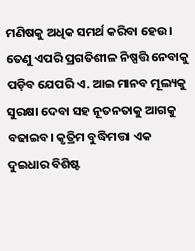ମଣିଷକୁ ଅଧିକ ସମର୍ଥ କରିବା ହେଉ। ତେଣୁ ଏପରି ପ୍ରଗତିଶୀଳ ନିଷ୍ପତ୍ତି ନେବାକୁ ପଡ଼ିବ ଯେପରି ଏ. ଆଇ ମାନବ ମୂଲ୍ୟକୁ ସୁରକ୍ଷା ଦେବା ସହ ନୂତନତାକୁ ଆଗକୁ ବଢାଇବ। କୃତ୍ରିମ ବୁଦ୍ଧିମତ୍ତା ଏକ ଦୁଇଧାର ବିଶିଷ୍ଟ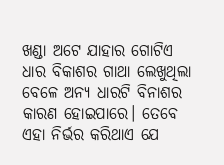ଖଣ୍ଡା ଅଟେ ଯାହାର ଗୋଟିଏ ଧାର ବିକାଶର ଗାଥା ଲେଖୁଥିଲା ବେଳେ ଅନ୍ୟ ଧାରଟି ବିନାଶର କାରଣ ହୋଇପାରେ। ତେବେ ଏହା ନିର୍ଭର କରିଥାଏ ଯେ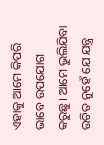ଏହାକୁ ଆମେ କିପରି ଭାବେ ଉପଯୋଗ କରୁଛୁ। ଆମେ ଭୁଲିଯିବା ଉଚିତ ନୁହେଁ ଯେ ଯନ୍ତ୍ର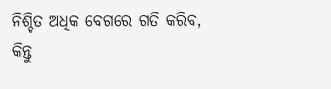ନିଶ୍ଚିତ ଅଧିକ ବେଗରେ ଗତି କରିବ, କିନ୍ତୁ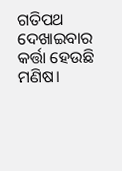ଗତିପଥ ଦେଖାଇବାର କର୍ତ୍ତା ହେଉଛି ମଣିଷ।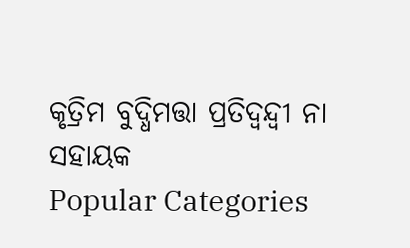କୃତ୍ରିମ ବୁଦ୍ଧିମତ୍ତା ପ୍ରତିଦ୍ଵନ୍ଦ୍ଵୀ ନା ସହାୟକ
Popular Categories